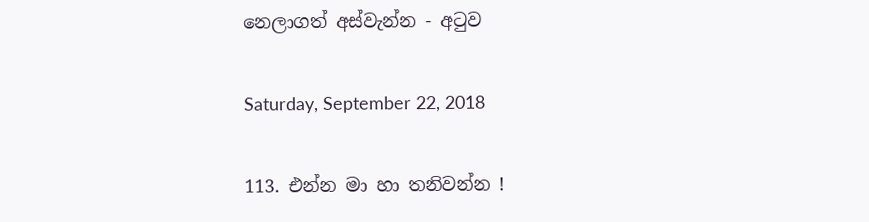නෙලාගත් අස්වැන්න - අටුව

Saturday, September 22, 2018

113. එන්න මා හා තනිවන්න !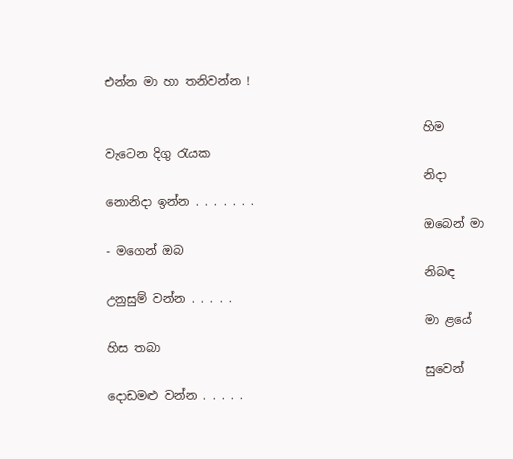එන්න මා හා තනිවන්න !

                                                     හිම වැටෙන දිගු රැයක
                                                     නිදා නොනිදා ඉන්න . . . . . . .
                                                     ඔබෙන් මා - මගෙන් ඔබ
                                                     නිබඳ උනුසුම් වන්න . . . . .
                                                     මා ළයේ හිස තබා
                                                     සුවෙන් දොඩමළු වන්න . . . . .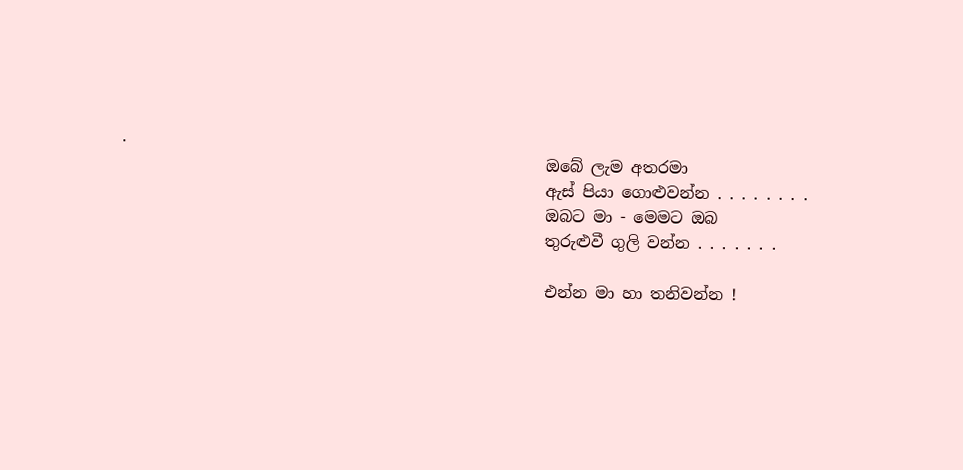.
                                                     ඔබේ ලැම අතරමා
                                                     ඇස් පියා ගොළුවන්න . . . . . . . .
                                                     ඔබට මා - මෙමට ඔබ
                                                     තුරුළුවී ගුලි වන්න . . . . . . .

                                                     එන්න මා හා තනිවන්න !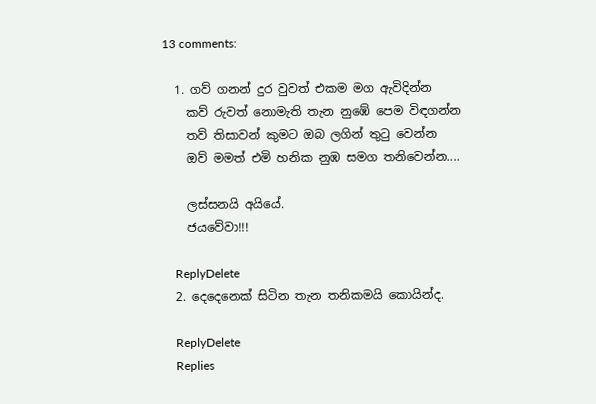13 comments:

  1. ගව් ගනන් දුර වුවත් එකම මග ඇවිදින්න
    කව් රුවත් නොමැති තැන නුඹේ පෙම විඳගන්න
    තව් තිසාවන් කුමට ඔබ ලගින් තුටු වෙන්න
    ඔව් මමත් එමි හනික නුඹ සමග තනිවෙන්න....

    ලස්සනයි අයියේ.
    ජයවේවා!!!

    ReplyDelete
  2. දෙදෙනෙක් සිටින තැන තනිකමයි කොයින්ද.

    ReplyDelete
    Replies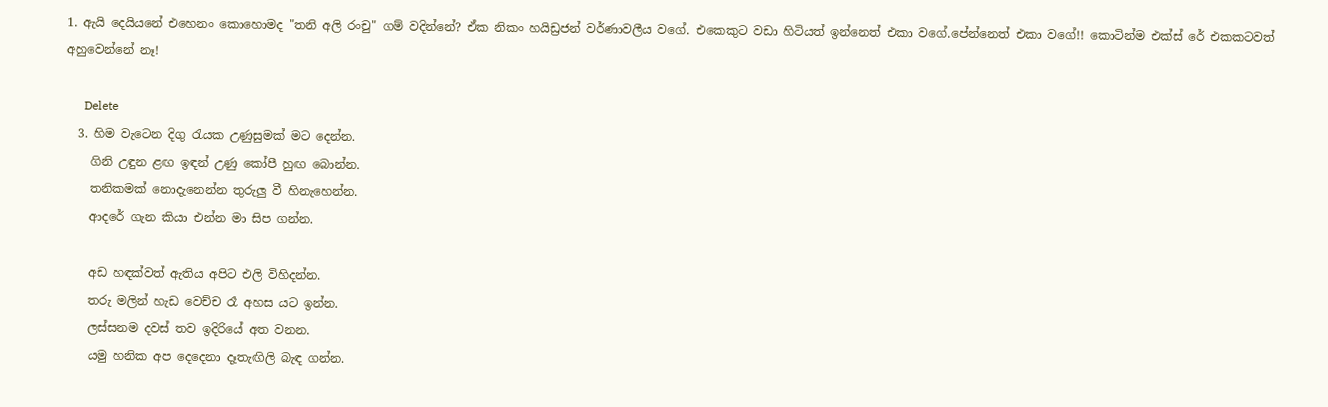1. ඇයි දෙයියනේ එහෙනං කොහොමද "තනි අලි රංචු" ගම් වදින්නේ? ඒක නිකං හයිඩ්‍රජන් වර්ණාවලීය වගේ. එකෙකුට වඩා හිටියත් ඉන්නෙත් එකා වගේ.පේන්නෙත් එකා වගේ!! කොටින්ම එක්ස් රේ එකකටවත් අහුවෙන්නේ නෑ!

      Delete
  3. හිම වැටෙන දිගු රැයක උණුසුමක් මට දෙන්න.
    ගිනි උඳුන ළඟ ඉඳන් උණු කෝපී හුඟ බොන්න.
    තනිකමක් නොදැනෙන්න තුරුලු වී හිනැහෙන්න.
    ආදරේ ගැන කියා එන්න මා සිප ගන්න.

    අඩ හඳක්වත් ඇතිය අපිට එලි විහිදන්න.
    තරු මලින් හැඩ වෙච්ච රෑ අහස යට ඉන්න.
    ලස්සනම දවස් තව ඉදිරියේ අත වනන.
    යමු හනික අප දෙදෙනා දෑතැඟිලි බැඳ ගන්න.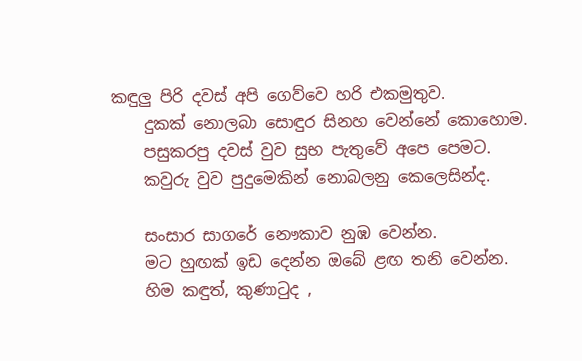කඳුලු පිරි දවස් අපි ගෙව්වෙ හරි එකමුතුව.
    දුකක් නොලබා සොඳුර සිනහ වෙන්නේ කොහොම.
    පසුකරපු දවස් වුව සුභ පැතුවේ අපෙ පෙමට.
    කවුරු වුව පුදුමෙකින් නොබලනු කෙලෙසින්ද.

    සංසාර සාගරේ නෞකාව නුඹ වෙන්න.
    මට හුඟක් ඉඩ දෙන්න ඔබේ ළඟ තනි වෙන්න.
    හිම කඳුත්, කුණාටුද ,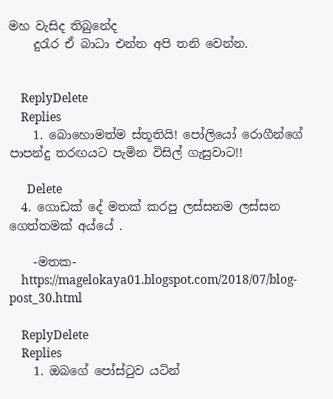මහ වැසිද තිබුනේද
    දුරැර ඒ බාධා එන්න අපි තනි වෙන්න.


    ReplyDelete
    Replies
    1. බොහොමත්ම ස්තූතියි! පෝලියෝ රොගීන්ගේ පාපන්දු තරඟයට පැමින විසිල් ගැසුවාට!!

      Delete
  4. ගොඩක් දේ මතක් කරපු ලස්සනම ලස්සන ගෙත්තමක් අය්යේ .

    -මතක-
    https://magelokaya01.blogspot.com/2018/07/blog-post_30.html

    ReplyDelete
    Replies
    1. ඔබගේ පෝස්ටුව යටින්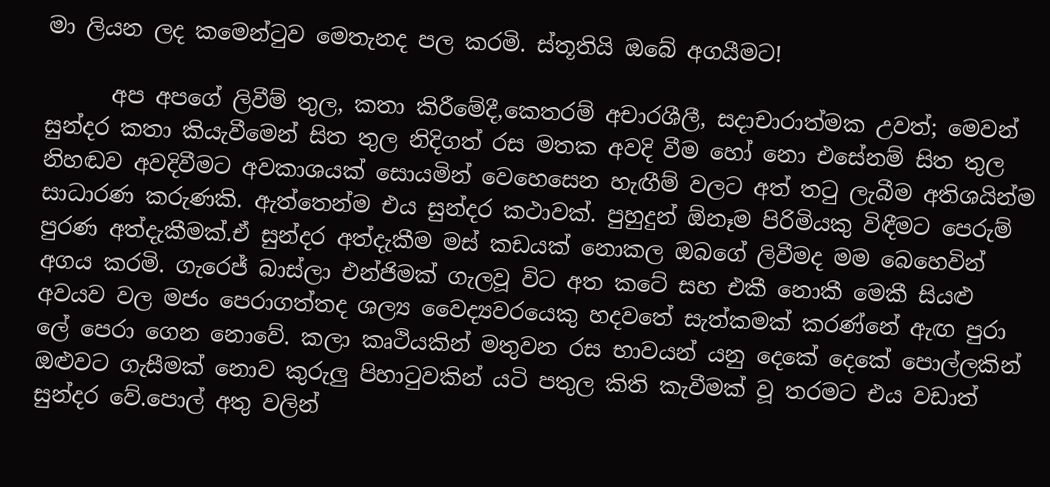මා ලියන ලද කමෙන්ටුව මෙතැනද පල කරමි. ස්තූතියි ඔබේ අගයීමට!

      අප අපගේ ලිවීම් තුල, කතා කිරීමේදී,කෙතරම් අචාරශීලී, සදාචාරාත්මක උවත්; මෙවන් සුන්දර කතා කියැවීමෙන් සිත තුල නිදිගත් රස මතක අවදි වීම හෝ නො එසේනම් සිත තුල නිහඬව අවදිවීමට අවකාශයක් සොයමින් වෙහෙසෙන හැඟීම් වලට අත් තටු ලැබීම අතිශයින්ම සාධාරණ කරුණකි. ඇත්තෙන්ම එය සුන්දර කථාවක්. පුහුදුන් ඕනෑම පිරිමියකු විඳීමට පෙරුම් පුරණ අත්දැකීමක්.ඒ සුන්දර අත්දැකීම මස් කඩයක් නොකල ඔබගේ ලිවීමද මම බෙහෙවින් අගය කරමි. ගැරෙජ් බාස්ලා එන්ජිමක් ගැලවූ විට අත කටේ සහ එකී නොකී මෙකී සියළු අවයව වල මජං පෙරාගත්තද ශල්‍ය වෛද්‍යවරයෙකු හදවතේ සැත්කමක් කරණ්නේ ඇඟ පුරා ලේ පෙරා ගෙන නොවේ. කලා කෘථියකින් මතුවන රස භාවයන් යනු දෙකේ දෙකේ පොල්ලකින් ඔළුවට ගැසීමක් නොව කුරුලු පිහාටුවකින් යටි පතුල කිති කැවීමක් වූ තරමට එය වඩාත් සුන්දර වේ.පොල් අතු වලින්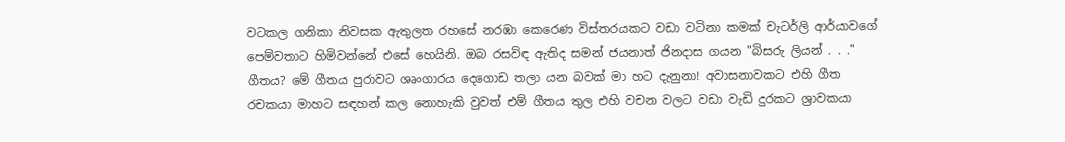වටකල ගනිකා නිවසක ඇතුලත රහසේ නරඹා කෙරෙණ විස්තරයකට වඩා වටිනා කමක් චැටර්ලි ආර්යාවගේ පෙම්වතාට හිමිවන්නේ එසේ හෙයිනි. ඔබ රසවිඳ ඇතිද සමන් ජයනාත් ජිනදාස ගයන "බිසරු ලියන් . . ." ගීතය? මේ ගීතය පුරාවට ශෘංගාරය දෙගොඩ තලා යන බවක් මා හට දැනුනා! අවාසනාවකට එහි ගීත රචකයා මාහට සඳහන් කල නොහැකි වුවත් එම් ගීතය තුල එහි වචන වලට වඩා වැඩි දුරකට ශ්‍රාවකයා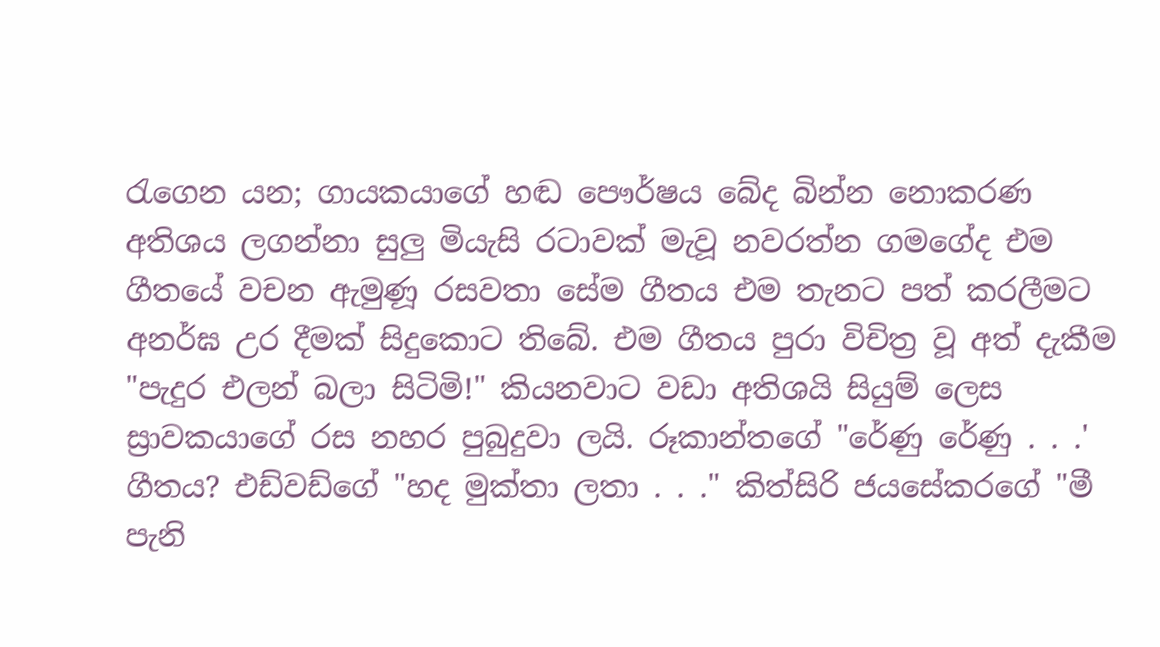රැගෙන යන; ගායකයාගේ හඬ පෞර්ෂය බේද බින්න නොකරණ අතිශය ලගන්නා සුලු මියැසි රටාවක් මැවූ නවරත්න ගමගේද එම ගීතයේ වචන ඇමුණූ රසවතා සේම ගීතය එම තැනට පත් කරලීමට අනර්ඝ උර දීමක් සිදුකොට තිබේ. එම ගීතය පුරා විචිත්‍ර වූ අත් දැකීම "පැදුර එලන් බලා සිටිමි!" කියනවාට වඩා අතිශයි සියුම් ලෙස ස්‍රාවකයාගේ රස නහර පුබුදුවා ලයි. රූකාන්තගේ "රේණු රේණු . . .' ගීතය? එඩ්වඩ්ගේ "හද මුක්තා ලතා . . ." කිත්සිරි ජයසේකරගේ "මී පැනි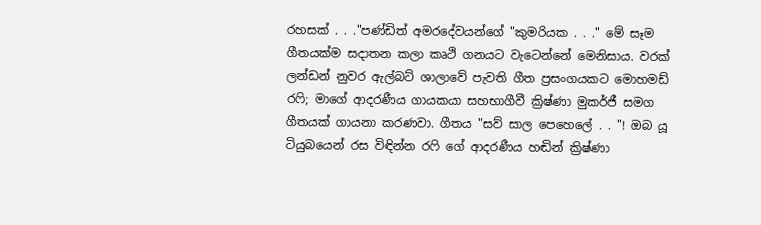රහසක් . . ."පණ්ඩිත් අමරදේවයන්ගේ "කුමරියක . . ." මේ සෑම ගීතයක්ම සදාතන කලා කෘථි ගනයට වැටෙන්නේ මෙනිසාය. වරක් ලන්ඩන් නුවර ඇල්බට් ශාලාවේ පැවති ගීත ප්‍රසංගයකට මොහමඩ් රෆි; මාගේ ආදරණීය ගායකයා සහභාගීවී ක්‍රිෂ්ණා මුකර්ජී සමග ගීතයක් ගායනා කරණවා. ගීතය "සව් සාල පෙහෙලේ . . "! ඔබ යූ ටියුබයෙන් රස විඳින්න රෆි ගේ ආදරණීය හඬින් ක්‍රිෂ්ණා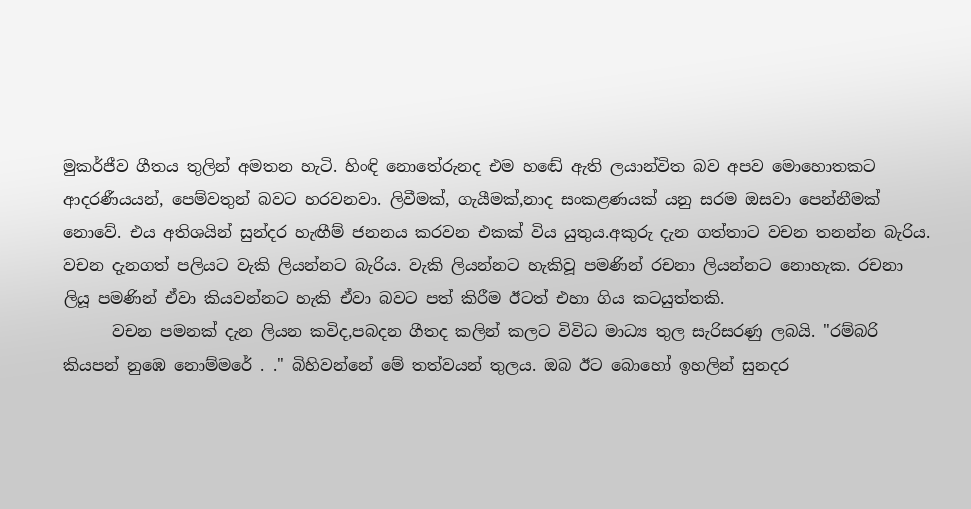මුකර්ජීව ගීතය තුලින් අමතන හැටි. හිංඳි නොතේරුනද එම හඬේ ඇති ලයාන්විත බව අපව මොහොතකට ආදරණීයයන්, පෙම්වතුන් බවට හරවනවා. ලිවීමක්, ගැයීමක්,නාද සංකළණයක් යනු සරම ඔසවා පෙන්නීමක් නොවේ. එය අතිශයින් සුන්දර හැඟීම් ජනනය කරවන එකක් විය යුතුය.අකුරු දැන ගත්තාට වචන තනන්න බැරිය. වචන දැනගත් පලියට වැකි ලියන්නට බැරිය. වැකි ලියන්නට හැකිවූ පමණින් රචනා ලියන්නට නොහැක. රචනා ලියූ පමණින් ඒවා කියවන්නට හැකි ඒවා බවට පත් කිරීම ඊටත් එහා ගිය කටයුත්තකි.
      වචන පමනක් දැන ලියන කවිද,පබදන ගීතද කලින් කලට විවිධ මාධ්‍ය තුල සැරිසරණු ලබයි. "රම්බරි කියපන් නුඹෙ නොම්මරේ . ." බිහිවන්නේ මේ තත්වයන් තුලය. ඔබ ඊට බොහෝ ඉහලින් සුනදර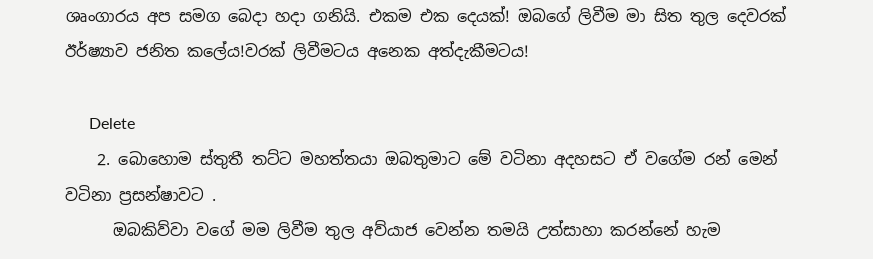ශෘංගාරය අප සමග බෙදා හදා ගනියි. එකම එක දෙයක්! ඔබගේ ලිවීම මා සිත තුල දෙවරක් ඊර්ෂ්‍යාව ජනිත කලේය!වරක් ලිවීමටය අනෙක අත්දැකීමටය!

      Delete
    2. බොහොම ස්තුතී තට්ට මහත්තයා ඔබතුමාට මේ වටිනා අදහසට ඒ වගේම රන් මෙන් වටිනා ප්‍රසන්ෂාවට .
      ඔබකිව්වා වගේ මම ලිවීම තුල අව්යාජ වෙන්න තමයි උත්සාහා කරන්නේ හැම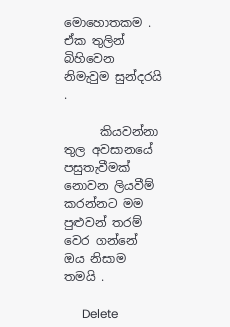මොහොතකම . ඒක තුලින් බිහිවෙන නිමැවුම සුන්දරයි .

      කියවන්නා තුල අවසානයේ පසුතැවීමක් නොවන ලියවීම් කරන්නට මම පුළුවන් තරම් වෙර ගන්නේ ඔය නිසාම තමයි .

      Delete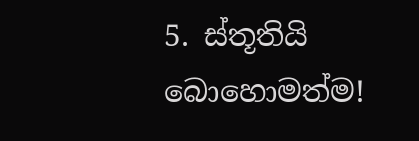5. ස්තූතියි බොහොමත්ම!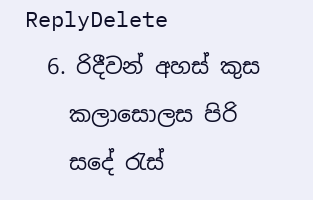ReplyDelete
  6. රිදීවන් අහස් කුස
    කලාසොලස පිරි
    සදේ රැස්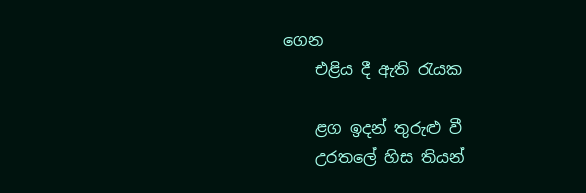ගෙන
    එළිය දී ඇති රැයක

    ළග ඉදන් තුරුළු වී
    උරතලේ හිස තියන්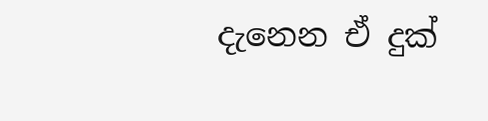දැනෙන ඒ දුක්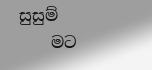සුසුම්
    මට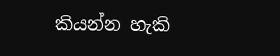කියන්න හැකි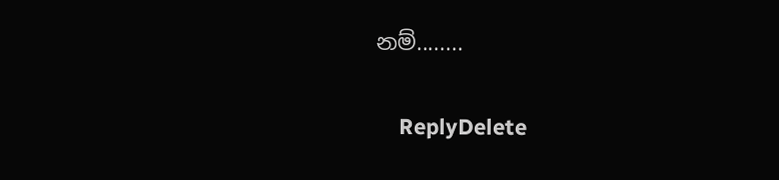නම්........

    ReplyDelete